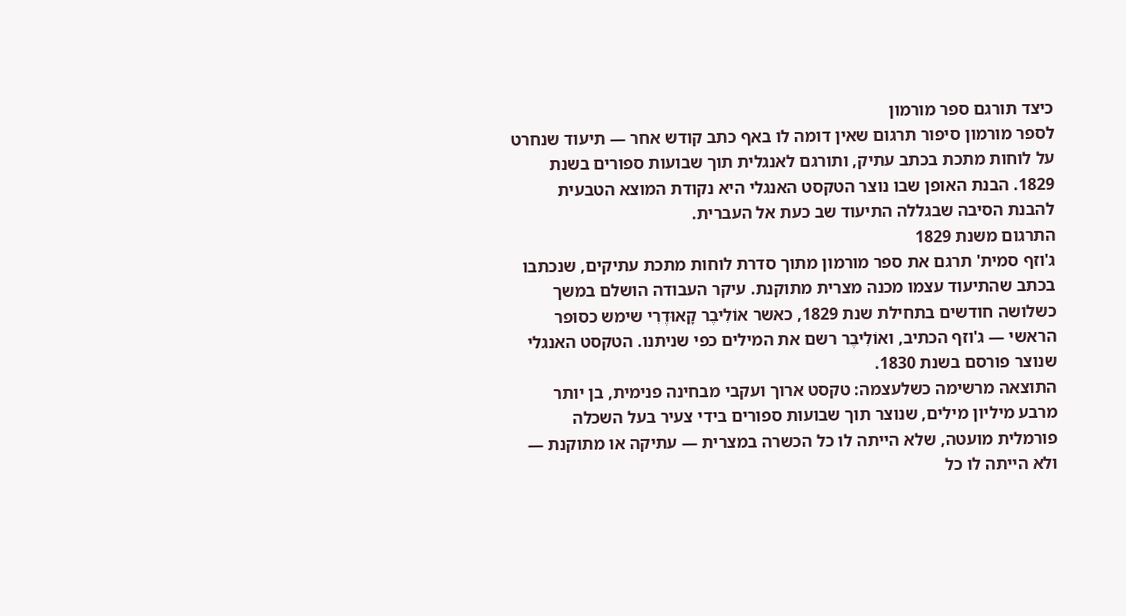כיצד תורגם ספר מורמון
לספר מורמון סיפור תרגום שאין דומה לו באף כתב קודש אחר — תיעוד שנחרט על לוחות מתכת בכתב עתיק, ותורגם לאנגלית תוך שבועות ספורים בשנת 1829. הבנת האופן שבו נוצר הטקסט האנגלי היא נקודת המוצא הטבעית להבנת הסיבה שבגללה התיעוד שב כעת אל העברית.
התרגום משנת 1829
ג'וזף סמית' תרגם את ספר מורמון מתוך סדרת לוחות מתכת עתיקים, שנכתבו בכתב שהתיעוד עצמו מכנה מצרית מתוקנת. עיקר העבודה הושלם במשך כשלושה חודשים בתחילת שנת 1829, כאשר אוֹלִיבֶר קָאוּדֶרִי שימש כסופר הראשי — ג'וזף הכתיב, ואוֹלִיבֶר רשם את המילים כפי שניתנו. הטקסט האנגלי שנוצר פורסם בשנת 1830.
התוצאה מרשימה כשלעצמה: טקסט ארוך ועקבי מבחינה פנימית, בן יותר מרבע מיליון מילים, שנוצר תוך שבועות ספורים בידי צעיר בעל השכלה פורמלית מועטה, שלא הייתה לו כל הכשרה במצרית — עתיקה או מתוקנת — ולא הייתה לו כל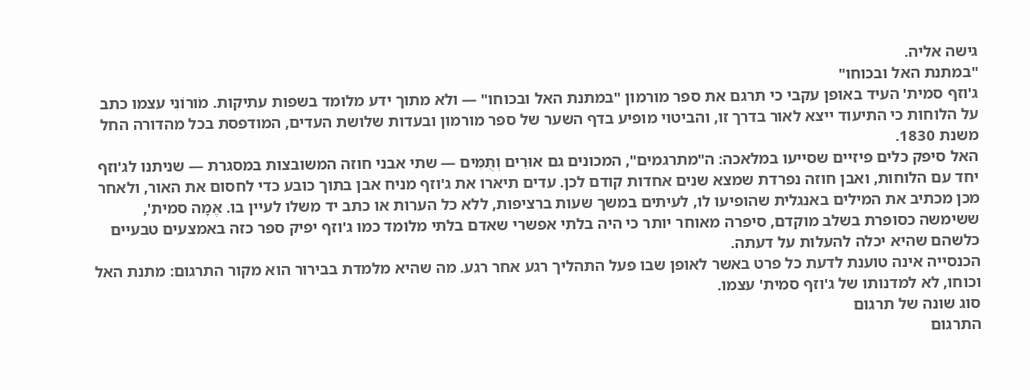גישה אליה.
"במתנת האל ובכוחו"
ג'וזף סמית' העיד באופן עקבי כי תרגם את ספר מורמון "במתנת האל ובכוחו" — ולא מתוך ידע מלומד בשפות עתיקות. מֹורוֹנִי עצמו כתב על הלוחות כי התיעוד ייצא לאור בדרך זו, והביטוי מופיע בדף השער של ספר מורמון ובעדות שלושת העדים, המודפסת בכל מהדורה החל משנת 1830.
האל סיפק כלים פיזיים שסייעו במלאכה: ה"מתרגמים", המכונים גם אוּרִים וְתֻמִּים — שתי אבני חוזה המשובצות במסגרת — שניתנו לג'וזף יחד עם הלוחות, ואבן חוזה נפרדת שמצא שנים אחדות קודם לכן. עדים תיארו את ג'וזף מניח אבן בתוך כובע כדי לחסום את האור, ולאחר מכן מכתיב את המילים באנגלית שהופיעו לו, לעיתים במשך שעות ברציפות, ללא כל הערות או כתב יד משלו לעיין בו. אֶמָה סמית', ששימשה כסופרת בשלב מוקדם, סיפרה מאוחר יותר כי היה בלתי אפשרי שאדם בלתי מלומד כמו ג'וזף יפיק ספר כזה באמצעים טבעיים כלשהם שהיא יכלה להעלות על דעתה.
הכנסייה אינה טוענת לדעת כל פרט באשר לאופן שבו פעל התהליך רגע אחר רגע. מה שהיא מלמדת בבירור הוא מקור התרגום: מתנת האל וכוחו, לא למדנותו של ג'וזף סמית' עצמו.
סוג שונה של תרגום
התרגום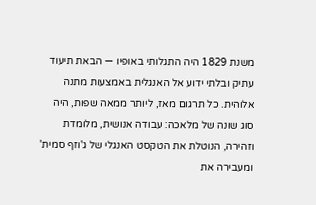משנת 1829 היה התגלותי באופיו — הבאת תיעוד עתיק ובלתי ידוע אל האנגלית באמצעות מתנה אלוהית. כל תרגום מאז, ליותר ממאה שפות, היה סוג שונה של מלאכה: עבודה אנושית, מלומדת וזהירה, הנוטלת את הטקסט האנגלי של ג'וזף סמית' ומעבירה את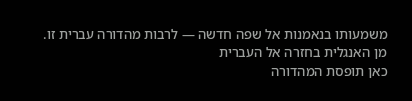משמעותו בנאמנות אל שפה חדשה — לרבות מהדורה עברית זו.
מן האנגלית בחזרה אל העברית
כאן תופסת המהדורה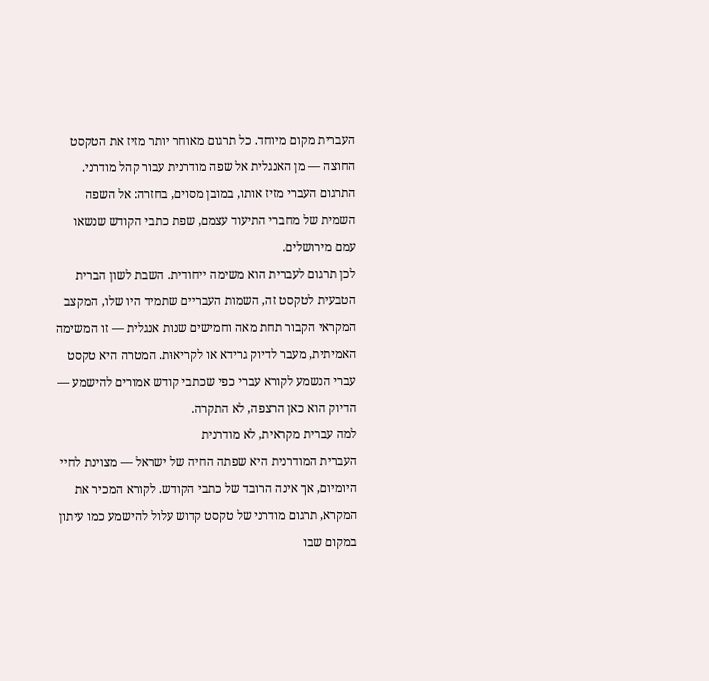העברית מקום מיוחד. כל תרגום מאוחר יותר מזיז את הטקסט החוצה — מן האנגלית אל שפה מודרנית עבור קהל מודרני. התרגום העברי מזיז אותו, במובן מסוים, בחזרה: אל השפה השמית של מחברי התיעוד עצמם, שפת כתבי הקודש שנשאו עמם מירושלים.
לכן תרגום לעברית הוא משימה ייחודית. השבת לשון הברית הטבעית לטקסט זה, השמות העבריים שתמיד היו שלו, המקצב המקראי הקבור תחת מאה וחמישים שנות אנגלית — זו המשימה האמיתית, מעבר לדיוק גרידא או לקריאוּת. המטרה היא טקסט עברי הנשמע לקורא עברי כפי שכתבי קודש אמורים להישמע — הדיוק הוא כאן הרצפה, לא התקרה.
למה עברית מקראית, לא מודרנית
העברית המודרנית היא שפתה החיה של ישראל — מצוינת לחיי היומיום, אך אינה הרובד של כתבי הקודש. לקורא המכיר את המקרא, תרגום מודרני של טקסט קדוש עלול להישמע כמו עיתון במקום שבו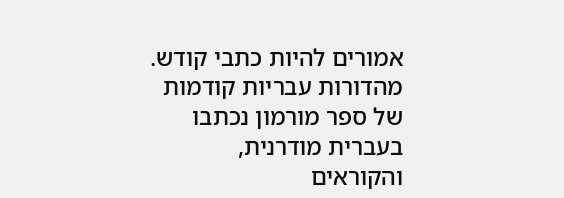אמורים להיות כתבי קודש. מהדורות עבריות קודמות של ספר מורמון נכתבו בעברית מודרנית, והקוראים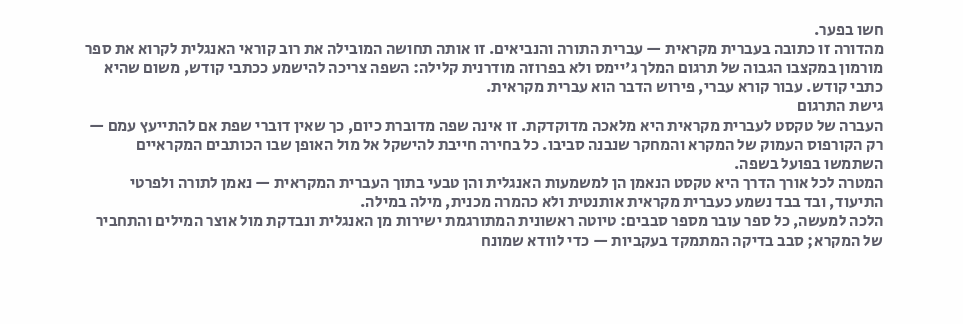חשו בפער.
מהדורה זו כתובה בעברית מקראית — עברית התורה והנביאים. זו אותה תחושה המובילה את רוב קוראי האנגלית לקרוא את ספר מורמון במקצבו הגבוה של תרגום המלך ג'יימס ולא בפרוזה מודרנית קלילה: השפה צריכה להישמע ככתבי קודש, משום שהיא כתבי קודש. עבור קורא עברי, פירוש הדבר הוא עברית מקראית.
גישת התרגום
העברה של טקסט לעברית מקראית היא מלאכה מדוקדקת. זו אינה שפה מדוברת כיום, כך שאין דוברי שפת אם להתייעץ עמם — רק הקורפוס העמוק של המקרא והמחקר שנבנה סביבו. כל בחירה חייבת להישקל אל מול האופן שבו הכותבים המקראיים השתמשו בפועל בשפה.
המטרה לכל אורך הדרך היא טקסט הנאמן הן למשמעות האנגלית והן טבעי בתוך העברית המקראית — נאמן לתורה ולפרטי התיעוד, ובד בבד נשמע כעברית מקראית אותנטית ולא כהמרה מכנית, מילה במילה.
הלכה למעשה, כל ספר עובר מספר סבבים: טיוטה ראשונית המתורגמת ישירות מן האנגלית ונבדקת מול אוצר המילים והתחביר של המקרא; סבב בדיקה המתמקד בעקביות — כדי לוודא שמונח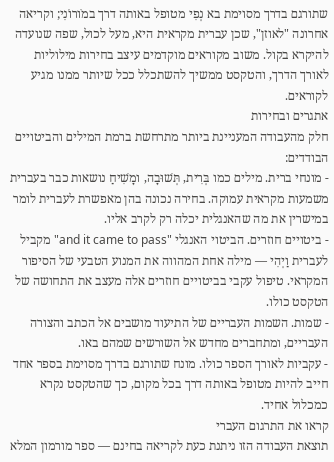שתורגם בדרך מסוימת בא נְפִי מטופל באותה דרך במֹורוֹנִי; וקריאה אחרונה "לאוזן", שכן עברית מקראית היא, מעל לכול, שפה שנועדה להיקרא בקול. משוב מקוראים מוקדמים עיצב בחירות מילוליות לאורך הדרך, והטקסט ממשיך להשתכלל ככל שיותר ממנו מגיע לקוראים.
אתגרים ובחירות
חלק מהעבודה המעניינת ביותר מתרחשת ברמת המילים והביטויים הבודדים:
- מונחי ברית. מילים כמו בְּרִית, תְּשׁוּבָה, ומָשִׁיחַ נושאות כבר בעברית משמעות מקראית עמוקה. בחירה נכונה בהן מאפשרת לעברית לומר במישרין את מה שהאנגלית יכלה רק לקרב אליו.
- ביטויים חוזרים. הביטוי האנגלי "and it came to pass" מקביל לעברית וַיְהִי — מילה אחת המהווה את המנוע הטבעי של הסיפור המקראי. טיפול עקבי בביטויים חוזרים אלה מעצב את התחושה של הטקסט כולו.
- שמות. השמות העבריים של התיעוד מושבים אל הכתב והצורה העבריים, ומתחברים מחדש אל השורשים שמהם באו.
- עקביות לאורך הספר כולו. מונח שתורגם בדרך מסוימת בספר אחד חייב להיות מטופל באותה דרך בכל מקום, כך שהטקסט נקרא כמכלול אחיד.
קראו את התרגום העברי
תוצאת העבודה הזו ניתנת כעת לקריאה בחינם — ספר מורמון המלא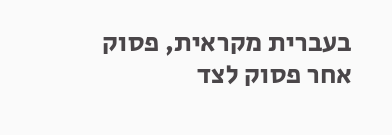בעברית מקראית, פסוק אחר פסוק לצד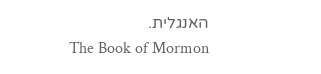האנגלית.
The Book of Mormon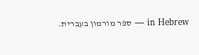in Hebrew — ספר מורמון בעברית.